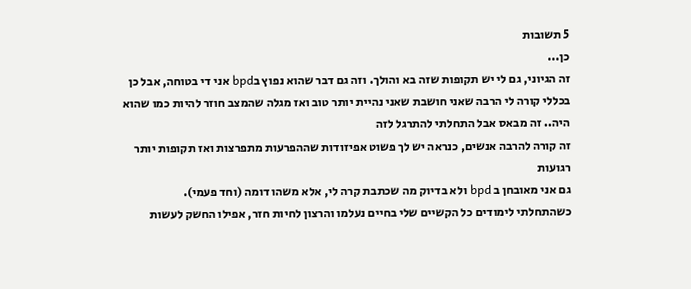5 תשובות
כן...
זה הגיוני, גם לי יש תקופות שזה בא והולך. וזה גם דבר שהוא נפוץ בbpd אני די בטוחה, אבל כן בכללי קורה לי הרבה שאני חושבת שאני נהיית יותר טוב ואז מגלה שהמצב חוזר להיות כמו שהוא היה.. זה מבאס אבל התחלתי להתרגל לזה
זה קורה להרבה אנשים, כנראה יש לך פשוט אפיזודות שההפרעות מתפרצות ואז תקופות יותר רגועות
גם אני מאובחן ב bpd ולא בדיוק מה שכתבת קרה לי, אלא משהו דומה (וחד פעמי).
כשהתחלתי לימודים כל הקשיים שלי בחיים נעלמו והרצון לחיות חזר, אפילו החשק לעשות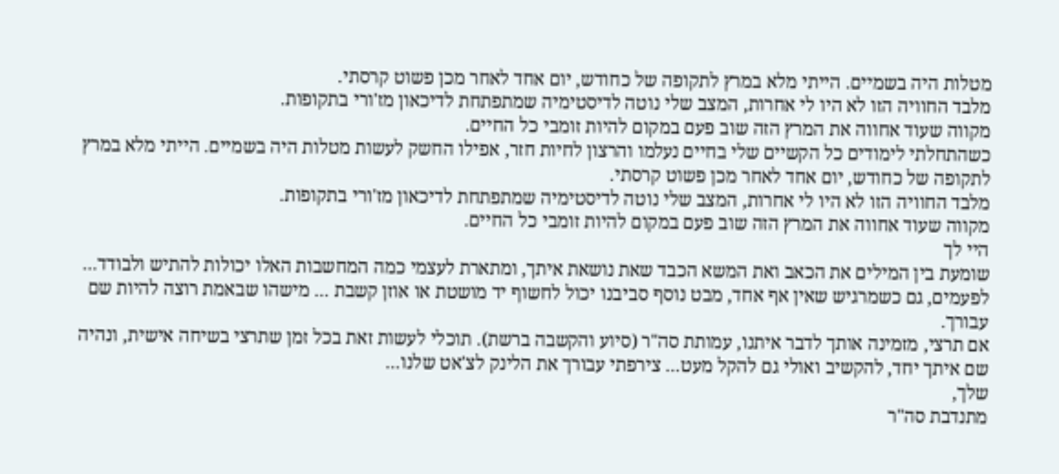מטלות היה בשמיים. הייתי מלא במרץ לתקופה של כחודש, יום אחד לאחר מכן פשוט קרסתי.
מלבד החוויה הזו לא היו לי אחרות, המצב שלי נוטה לדיסטימיה שמתפתחת לדיכאון מז'ורי בתקופות.
מקווה שעוד אחווה את המרץ הזה שוב פעם במקום להיות זומבי כל החיים.
כשהתחלתי לימודים כל הקשיים שלי בחיים נעלמו והרצון לחיות חזר, אפילו החשק לעשות מטלות היה בשמיים. הייתי מלא במרץ לתקופה של כחודש, יום אחד לאחר מכן פשוט קרסתי.
מלבד החוויה הזו לא היו לי אחרות, המצב שלי נוטה לדיסטימיה שמתפתחת לדיכאון מז'ורי בתקופות.
מקווה שעוד אחווה את המרץ הזה שוב פעם במקום להיות זומבי כל החיים.
היי לך
שומעת בין המילים את הכאב ואת המשא הכבד שאת נושאת איתך, ומתארת לעצמי כמה המחשבות האלו יכולות להתיש ולבודד...
לפעמים, גם כשמרגיש שאין אף אחד, מבט נוסף סביבנו יכול לחשוף יד מושטת או אוזן קשבת ... מישהו שבאמת רוצה להיות שם עבורך.
אם תרצי, מזמינה אותך לדבר איתנו, עמותת סה"ר (סיוע והקשבה ברשת). תוכלי לעשות זאת בכל זמן שתרצי בשיחה אישית, ונהיה שם איתך יחד, להקשיב ואולי גם להקל מעט... צירפתי עבורך את הלינק לצ'אט שלנו...
שלך,
מתנדבת סה"ר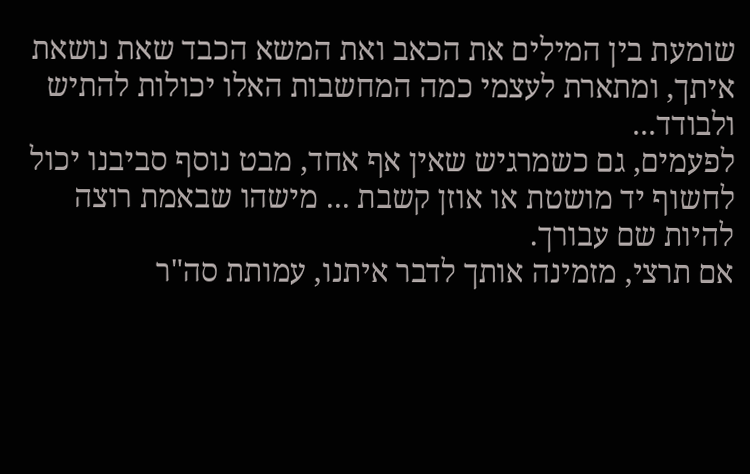שומעת בין המילים את הכאב ואת המשא הכבד שאת נושאת איתך, ומתארת לעצמי כמה המחשבות האלו יכולות להתיש ולבודד...
לפעמים, גם כשמרגיש שאין אף אחד, מבט נוסף סביבנו יכול לחשוף יד מושטת או אוזן קשבת ... מישהו שבאמת רוצה להיות שם עבורך.
אם תרצי, מזמינה אותך לדבר איתנו, עמותת סה"ר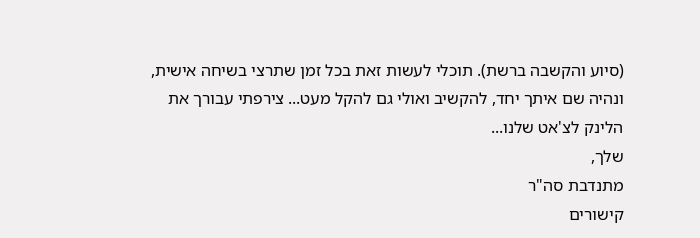(סיוע והקשבה ברשת). תוכלי לעשות זאת בכל זמן שתרצי בשיחה אישית, ונהיה שם איתך יחד, להקשיב ואולי גם להקל מעט... צירפתי עבורך את הלינק לצ'אט שלנו...
שלך,
מתנדבת סה"ר
קישורים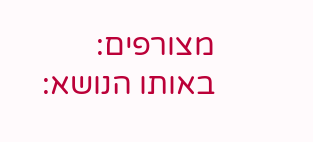מצורפים:
באותו הנושא: